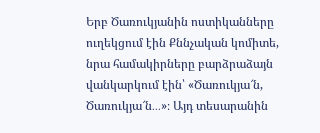Երբ Ծառուկյանին ոստիկանները ուղեկցում էին Քննչական կոմիտե, նրա համակիրները բարձրաձայն վանկարկում էին՝ «Ծառուկյա՜ն, Ծառուկյա՜ն․․․»։ Այդ տեսարանին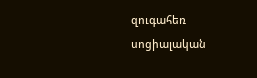զուգահեռ սոցիալական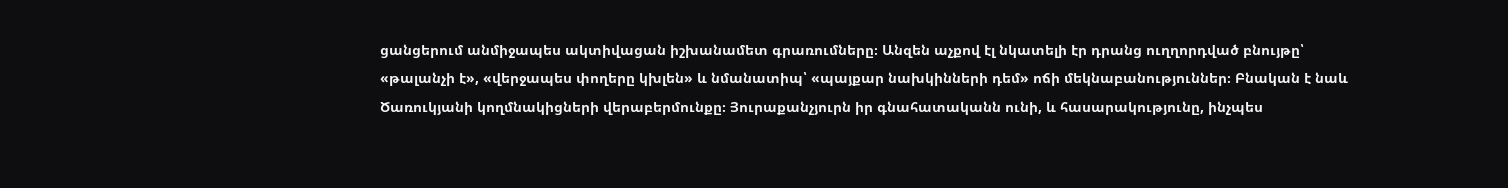ցանցերում անմիջապես ակտիվացան իշխանամետ գրառումները։ Անզեն աչքով էլ նկատելի էր դրանց ուղղորդված բնույթը՝ «թալանչի է», «վերջապես փողերը կխլեն» և նմանատիպ՝ «պայքար նախկինների դեմ» ոճի մեկնաբանություններ։ Բնական է նաև Ծառուկյանի կողմնակիցների վերաբերմունքը։ Յուրաքանչյուրն իր գնահատականն ունի, և հասարակությունը, ինչպես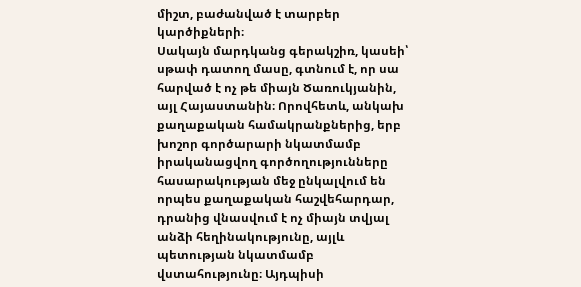միշտ, բաժանված է տարբեր կարծիքների։
Սակայն մարդկանց գերակշիռ, կասեի՝ սթափ դատող մասը, գտնում է, որ սա հարված է ոչ թե միայն Ծառուկյանին, այլ Հայաստանին։ Որովհետև, անկախ քաղաքական համակրանքներից, երբ խոշոր գործարարի նկատմամբ իրականացվող գործողությունները հասարակության մեջ ընկալվում են որպես քաղաքական հաշվեհարդար, դրանից վնասվում է ոչ միայն տվյալ անձի հեղինակությունը, այլև պետության նկատմամբ վստահությունը։ Այդպիսի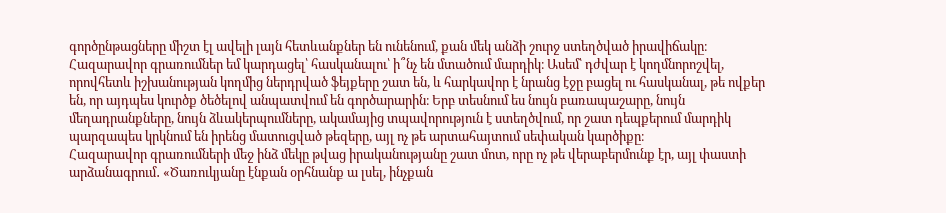գործընթացները միշտ էլ ավելի լայն հետևանքներ են ունենում, քան մեկ անձի շուրջ ստեղծված իրավիճակը։
Հազարավոր գրառումներ եմ կարդացել՝ հասկանալու՝ ի՞նչ են մտածում մարդիկ։ Ասեմ՝ դժվար է կողմնորոշվել, որովհետև իշխանության կողմից ներդրված ֆեյքերը շատ են, և հարկավոր է նրանց էջը բացել ու հասկանալ, թե ովքեր են, որ այդպես կուրծք ծեծելով անպատվում են գործարարին։ Երբ տեսնում ես նույն բառապաշարը, նույն մեղադրանքները, նույն ձևակերպումները, ակամայից տպավորություն է ստեղծվում, որ շատ դեպքերում մարդիկ պարզապես կրկնում են իրենց մատուցված թեզերը, այլ ոչ թե արտահայտում սեփական կարծիքը։
Հազարավոր գրառումների մեջ ինձ մեկը թվաց իրականությանը շատ մոտ, որը ոչ թե վերաբերմունք էր, այլ փաստի արձանագրում․ «Ծառուկյանը էնքան օրհնանք ա լսել, ինչքան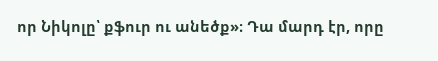որ Նիկոլը՝ քֆուր ու անեծք»։ Դա մարդ էր, որը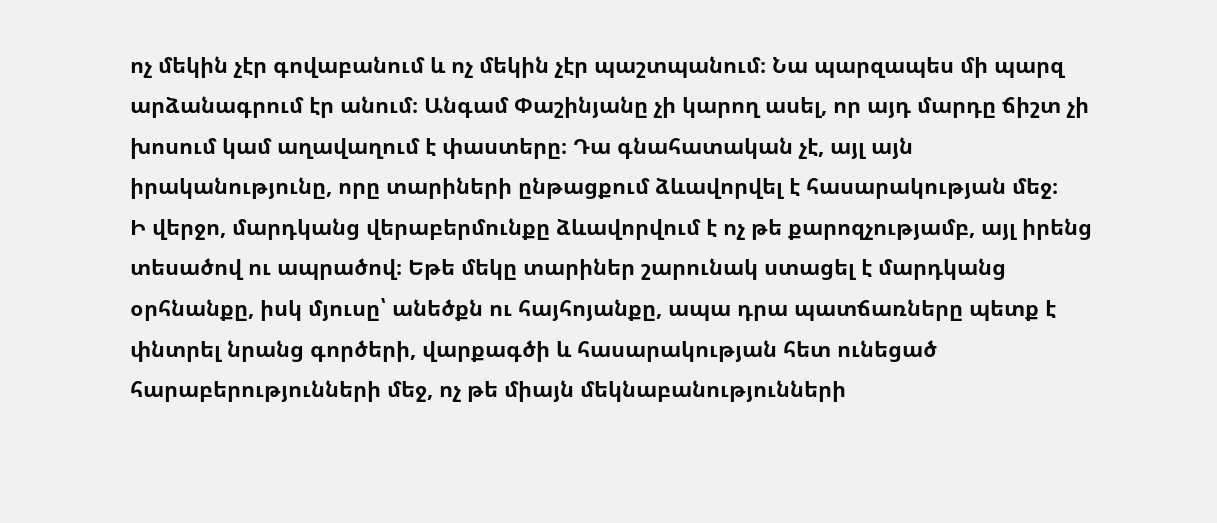ոչ մեկին չէր գովաբանում և ոչ մեկին չէր պաշտպանում։ Նա պարզապես մի պարզ արձանագրում էր անում։ Անգամ Փաշինյանը չի կարող ասել, որ այդ մարդը ճիշտ չի խոսում կամ աղավաղում է փաստերը։ Դա գնահատական չէ, այլ այն իրականությունը, որը տարիների ընթացքում ձևավորվել է հասարակության մեջ։
Ի վերջո, մարդկանց վերաբերմունքը ձևավորվում է ոչ թե քարոզչությամբ, այլ իրենց տեսածով ու ապրածով։ Եթե մեկը տարիներ շարունակ ստացել է մարդկանց օրհնանքը, իսկ մյուսը՝ անեծքն ու հայհոյանքը, ապա դրա պատճառները պետք է փնտրել նրանց գործերի, վարքագծի և հասարակության հետ ունեցած հարաբերությունների մեջ, ոչ թե միայն մեկնաբանությունների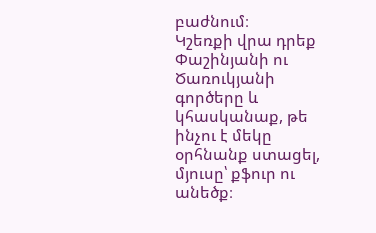բաժնում։
Կշեռքի վրա դրեք Փաշինյանի ու Ծառուկյանի գործերը և կհասկանաք, թե ինչու է մեկը օրհնանք ստացել, մյուսը՝ քֆուր ու անեծք։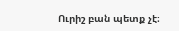Ուրիշ բան պետք չէ։